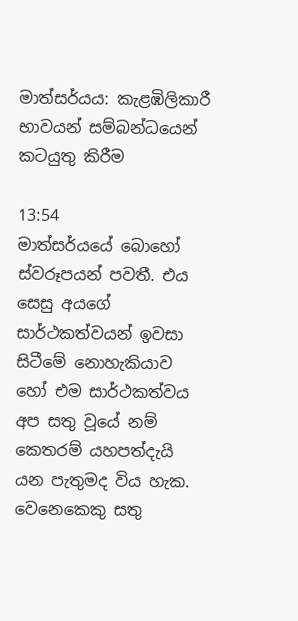මාත්සර්යය: කැළඹිලිකාරී භාවයන් සම්බන්ධයෙන් කටයුතු කිරීම

13:54
මාත්සර්යයේ බොහෝ ස්වරූපයන් පවතී. එය සෙසු අයගේ සාර්ථකත්වයන් ඉවසා සිටීමේ නොහැකියාව හෝ එම සාර්ථකත්වය අප සතු වූයේ නම් කෙතරම් යහපත්දැයි යන පැතුමද විය හැක. වෙනෙකෙකු සතු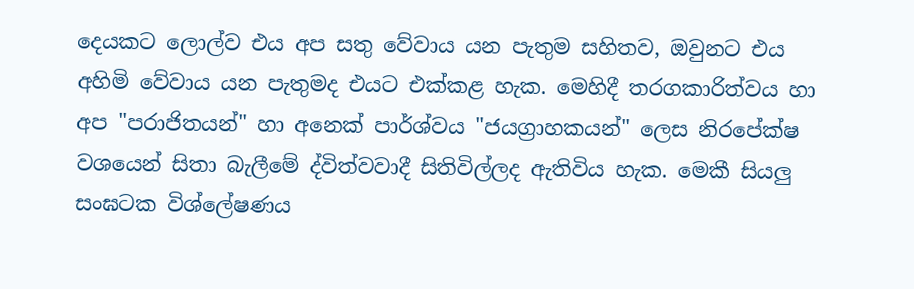දෙයකට ලොල්ව එය අප සතු වේවාය යන පැතුම සහිතව, ඔවුනට එය අහිමි වේවාය යන පැතුමද එයට එක්කළ හැක. මෙහිදී තරගකාරිත්වය හා අප "පරාජිතයන්" හා අනෙක් පාර්ශ්වය "ජයග්‍රාහකයන්" ලෙස නිරපේක්ෂ වශයෙන් සිතා බැලීමේ ද්විත්වවාදී සිතිවිල්ලද ඇතිවිය හැක. මෙකී සියලු සංඝටක විශ්ලේෂණය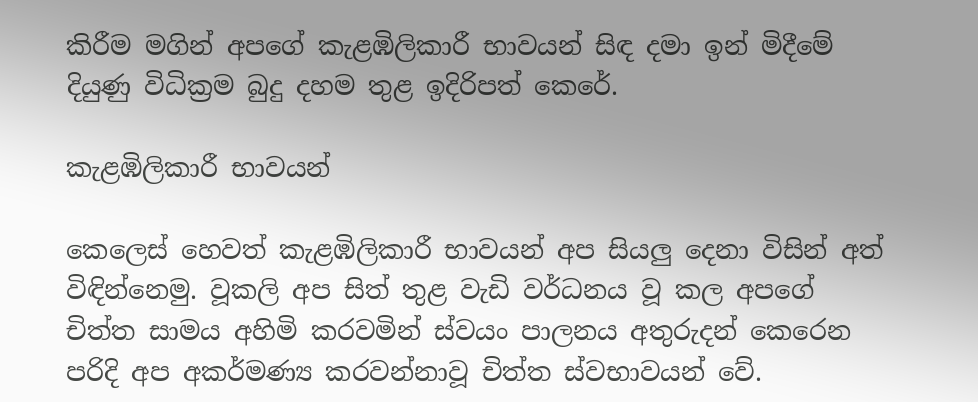කිරීම මගින් අපගේ කැළඹිලිකාරී භාවයන් සිඳ දමා ඉන් මිදීමේ දියුණු විධික්‍රම බුදු දහම තුළ ඉදිරිපත් කෙරේ.

කැළඹිලිකාරී භාවයන්

කෙලෙස් හෙවත් කැළඹිලිකාරී භාවයන් අප සියලු දෙනා විසින් අත් විඳින්නෙමු. වූකලි අප සිත් තුළ වැඩි වර්ධනය වූ කල අපගේ චිත්ත සාමය අහිමි කරවමින් ස්වයං පාලනය අතුරුදන් කෙරෙන පරිදි අප අකර්මණ්‍ය කරවන්නාවූ චිත්ත ස්වභාවයන්‌ වේ.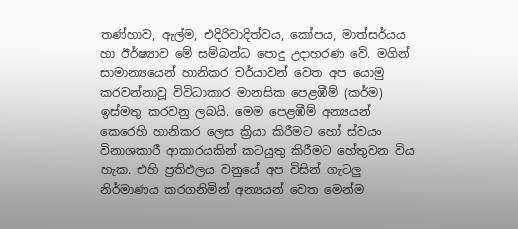තණ්හාව, ඇල්ම, එදිරිවාදිත්වය, කෝපය, මාත්සර්යය හා ඊර්ෂ්‍යාව මේ සම්බන්ධ පොදු උදාහරණ වේ. මගින් සාමාන්‍යයෙන් හානිකර චර්යාවන් වෙත අප යොමු කරවන්නාවූ විවිධාකාර මානසික පෙළඹීම් (කර්ම) ඉස්මතු කරවනු ලබයි. මෙම පෙළඹීම් අන්‍යයන් කෙරෙහි හානිකර ලෙස ක්‍රියා කිරීමට හෝ ස්වයං විනාශකාරී ආකාරයකින් කටයුතු කිරීමට හේතුවන විය හැක. එහි ප්‍රතිඵලය වනුයේ අප විසින් ගැටලු නිර්මාණය කරගනිමින් අන්‍යයන් වෙත මෙන්ම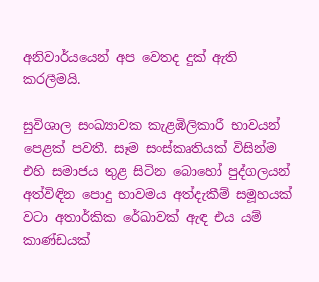අනිවාර්යයෙන් අප වෙතද දුක් ඇති කරලීමයි.

සුවිශාල සංඛ්‍යාවක කැළඹිලිකාරී භාවයන් පෙළක් පවතී. සෑම සංස්කෘතියක් විසින්ම එහි සමාජය තුළ සිටින බොහෝ පුද්ගලයන් අත්විඳින පොදු භාවමය අත්දැකීම් සමූහයක් වටා අතාර්කික රේඛාවක් ඇඳ එය යම් කාණ්ඩයක්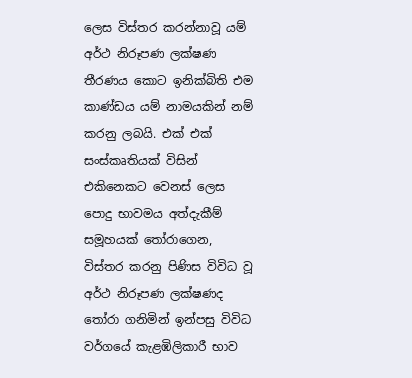ලෙස විස්තර කරන්නාවූ යම් අර්ථ නිරූපණ ලක්ෂණ  තීරණය කොට ඉනික්බිති එම කාණ්ඩය යම් නාමයකින් නම් කරනු ලබයි. එක් එක් සංස්කෘතියක් විසින් එකිනෙකට වෙනස් ලෙස පොදු භාවමය අත්දැකීම් සමූහයක් තෝරාගෙන, විස්තර කරනු පිණිස විවිධ වූ අර්ථ නිරූපණ ලක්ෂණද තෝරා ගනිමින් ඉන්පසු විවිධ වර්ගයේ කැළඹිලිකාරී භාව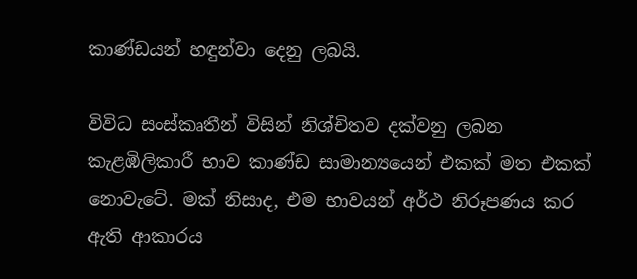කාණ්ඩයන් හඳුන්වා දෙනු ලබයි.

විවිධ සංස්කෘතීන් විසින් නිශ්චිතව දක්වනු ලබන කැළඹිලිකාරී භාව කාණ්ඩ සාමාන්‍යයෙන් එකක් මත එකක් නොවැටේ. මක් නිසාද, එම භාවයන් අර්ථ නිරූපණය කර ඇති ආකාරය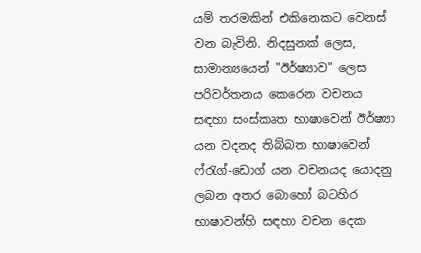යම් තරමකින් එකිනෙකට වෙනස් වන බැවිනි. නිදසුනක් ලෙස, සාමාන්‍යයෙන් "ඊර්ෂ්‍යාව" ලෙස පරිවර්තනය කෙරෙන වචනය සඳහා සංස්කෘත භාෂාවෙන් ඊර්ෂ්‍යා යන වදනද තිබ්බත භාෂාවෙන් ෆ්රැග්-ඩොග් යන වචනයද යොදනු ලබන අතර බොහෝ බටහිර භාෂාවන්හි සඳහා වචන දෙක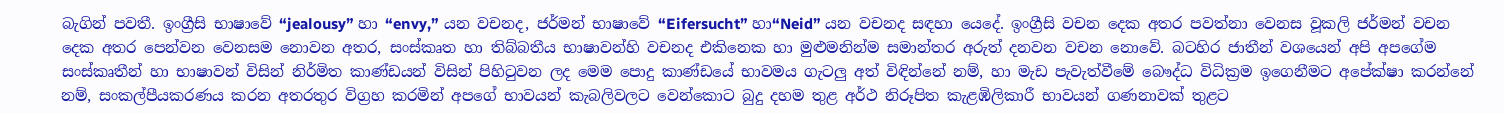බැගින් පවතී. ඉංග්‍රීසි භාෂාවේ “jealousy” හා “envy,” යන වචනද, ජර්මන් භාෂාවේ “Eifersucht” හා“Neid” යන වචනද සඳහා යෙදේ. ඉංග්‍රීසි වචන දෙක අතර පවත්නා වෙනස වූකලි ජර්මන් වචන දෙක අතර පෙන්වන වෙනසම නොවන අතර, සංස්කෘත හා තිබ්බතීය භාෂාවන්හි වචනද එකිනෙක හා මුළුමනින්ම සමාන්තර අරුත් දනවන වචන නොවේ. බටහිර ජාතීන් වශයෙන් අපි අපගේම සංස්කෘතීන් හා භාෂාවන් විසින් නිර්මිත කාණ්ඩයන් විසින් පිහිටුවන ලද මෙම පොදු කාණ්ඩයේ භාවමය ගැටලු අත් විඳින්නේ නම්, හා මැඩ පැවැත්වීමේ බෞද්ධ විධික්‍රම ඉගෙනීමට අපේක්ෂා කරන්නේ නම්, සංකල්පීයකරණය කරන අතරතුර විග්‍රහ කරමින් අපගේ භාවයන් කැබලිවලට වෙන්කොට බුදු දහම තුළ අර්ථ නිරූපිත කැළඹිලිකාරී භාවයන් ගණනාවක් තුළට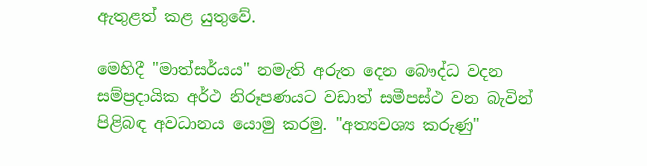ඇතුළත් කළ යුතුවේ.

මෙහිදී "මාත්සර්යය" නමැති අරුත දෙන බෞද්ධ වදන සම්ප්‍රදායික අර්ථ නිරූපණයට වඩාත් සමීපස්ථ වන බැවින් පිළිබඳ අවධානය යොමු කරමු. "අත්‍යවශ්‍ය කරුණු"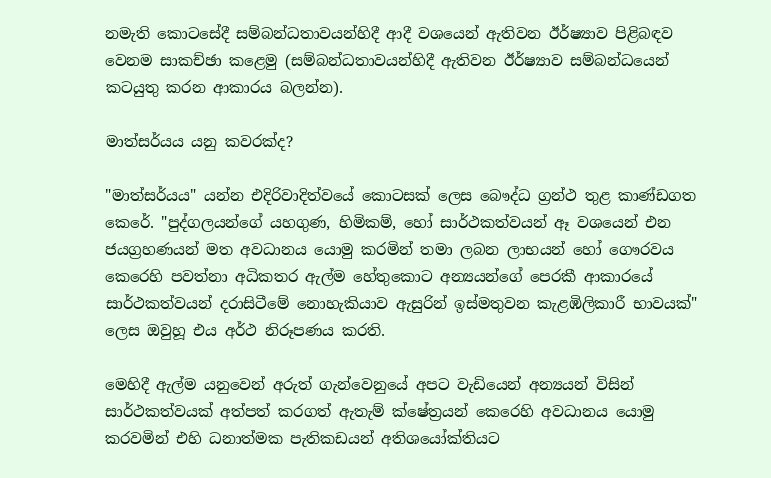නමැති කොටසේදී සම්බන්ධතාවයන්හිදී ආදී වශයෙන් ඇතිවන ඊර්ෂ්‍යාව පිළිබඳව වෙනම සාකච්ඡා කළෙමු (සම්බන්ධතාවයන්හිදී ඇතිවන ඊර්ෂ්‍යාව සම්බන්ධයෙන් කටයුතු කරන ආකාරය බලන්න).

මාත්සර්යය යනු කවරක්ද?

"මාත්සර්යය" යන්න එදිරිවාදිත්වයේ කොටසක් ලෙස බෞද්ධ ග්‍රන්ථ තුළ කාණ්ඩගත කෙරේ. "පුද්ගලයන්ගේ යහගුණ, හිමිකම්, හෝ සාර්ථකත්වයන් ඈ වශයෙන් එන ජයග්‍රහණයන් මත අවධානය යොමු කරමින් තමා ලබන ලාභයන් හෝ ගෞරවය කෙරෙහි පවත්නා අධිකතර ඇල්ම හේතුකොට අන්‍යයන්ගේ පෙරකී ආකාරයේ සාර්ථකත්වයන් දරාසිටීමේ නොහැකියාව ඇසුරින් ඉස්මතුවන කැළඹිලිකාරී භාවයක්" ලෙස ඔවුහූ එය අර්ථ නිරූපණය කරති.

මෙහිදී ඇල්ම යනුවෙන් අරුත් ගැන්වෙනුයේ අපට වැඩියෙන් අන්‍යයන් විසින් සාර්ථකත්වයක් අත්පත් කරගත් ඇතැම් ක්ෂේත්‍රයන් කෙරෙහි අවධානය යොමු කරවමින් එහි ධනාත්මක පැතිකඩයන් අතිශයෝක්තියට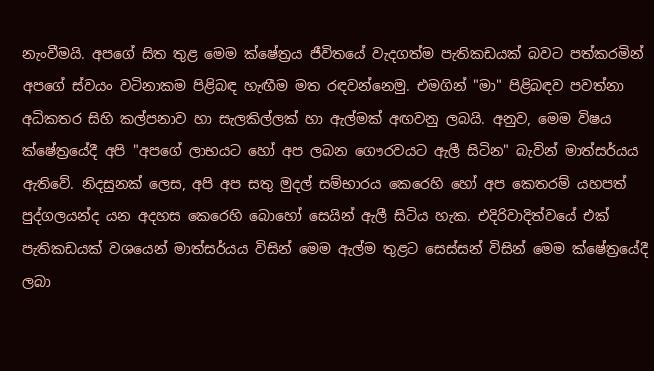නැංවීමයි. අපගේ සිත තුළ මෙම ක්ෂේත්‍රය ජීවිතයේ වැදගත්ම පැතිකඩයක් බවට පත්කරමින් අපගේ ස්වයං වටිනාකම පිළිබඳ හැඟීම මත රඳවන්නෙමු. එමගින් "මා" පිළිබඳව පවත්නා අධිකතර සිහි කල්පනාව හා සැලකිල්ලක් හා ඇල්මක් අඟවනු ලබයි. අනුව, මෙම විෂය ක්ෂේත්‍රයේදී අපි "අපගේ ලාභයට හෝ අප ලබන ගෞරවයට ඇලී සිටින" බැවින් මාත්සර්යය ඇතිවේ. නිදසුනක් ලෙස, අපි අප සතු මුදල් සම්භාරය කෙරෙහි හෝ අප කෙතරම් යහපත් පුද්ගලයන්ද යන අදහස කෙරෙහි බොහෝ සෙයින් ඇලී සිටිය හැක. එදිරිවාදිත්වයේ එක් පැතිකඩයක් වශයෙන් මාත්සර්යය විසින් මෙම ඇල්ම තුළට සෙස්සන් විසින් මෙම ක්ෂේත්‍රයේදී ලබා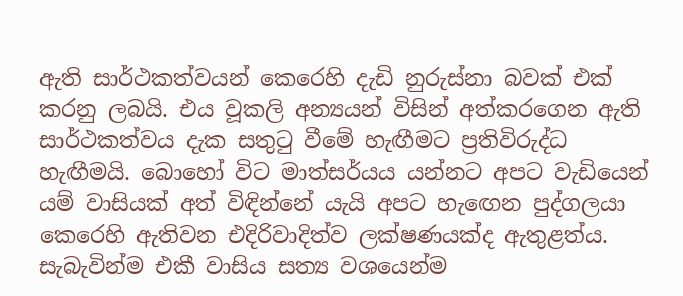ඇති සාර්ථකත්වයන් කෙරෙහි දැඩි නුරුස්නා බවක් එක් කරනු ලබයි. එය වූකලි අන්‍යයන් විසින් අත්කරගෙන ඇති සාර්ථකත්වය දැක සතුටු වීමේ හැඟීමට ප්‍රතිවිරුද්ධ හැඟීමයි. බොහෝ විට මාත්සර්යය යන්නට අපට වැඩියෙන් යම් වාසියක් අත් විඳින්නේ යැයි අපට හැඟෙන පුද්ගලයා කෙරෙහි ඇතිවන එදිරිවාදිත්ව ලක්ෂණයක්ද ඇතුළත්ය. සැබැවින්ම එකී වාසිය සත්‍ය වශයෙන්ම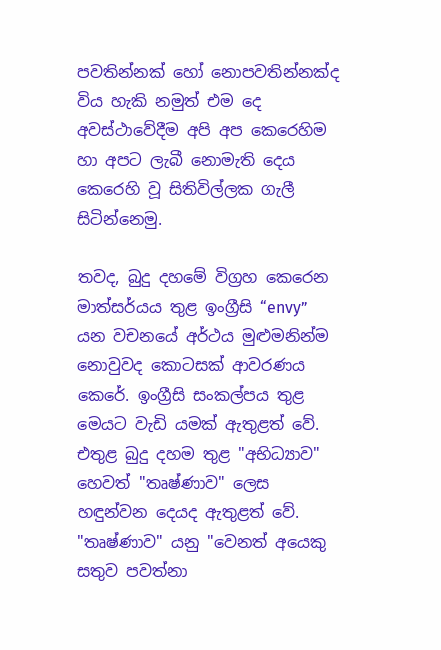පවතින්නක් හෝ නොපවතින්නක්ද විය හැකි නමුත් එම දෙ අවස්ථාවේදීම අපි අප කෙරෙහිම හා අපට ලැබී නොමැති දෙය කෙරෙහි වූ සිතිවිල්ලක ගැලී සිටින්නෙමු.

තවද, බුදු දහමේ විග්‍රහ කෙරෙන මාත්සර්යය තුළ ඉංග්‍රීසි “envy” යන වචනයේ අර්ථය මුළුමනින්ම නොවුවද කොටසක් ආවරණය කෙරේ. ඉංග්‍රීසි සංකල්පය තුළ මෙයට වැඩි යමක් ඇතුළත් වේ. එතුළ බුදු දහම තුළ "අභිධ්‍යාව" හෙවත් "තෘෂ්ණාව" ලෙස හඳුන්වන දෙයද ඇතුළත් වේ. "තෘෂ්ණාව" යනු "වෙනත් අයෙකු සතුව පවත්නා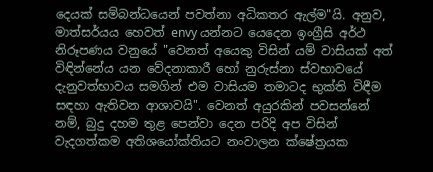දෙයක් සම්බන්ධයෙන් පවත්නා අධිකතර ඇල්ම"යි. අනුව, මාත්සර්යය හෙවත් envy යන්නට යෙදෙන ඉංග්‍රීසි අර්ථ නිරූපණය වනුයේ "වෙනත් අයෙකු විසින් යම් වාසියක් අත් විඳින්නේය යන වේදනාකාරී හෝ නුරුස්නා ස්වභාවයේ දැනුවත්භාවය සමගින් එම වාසියම තමාටද භුක්ති විඳීම සඳහා ඇතිවන ආශාවයි". වෙනත් අයුරකින් පවසන්නේ නම්, බුදු දහම තුළ පෙන්වා දෙන පරිදි අප විසින් වැදගත්කම අතිශයෝක්තියට නංවාලන ක්ෂේත්‍රයක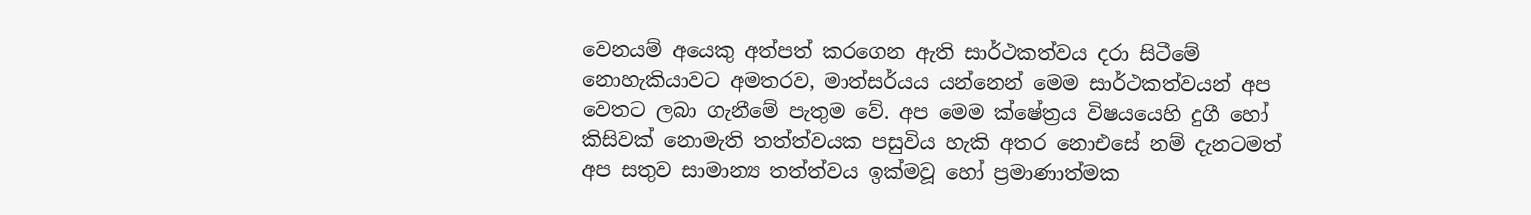වෙනයම් අයෙකු අත්පත් කරගෙන ඇති සාර්ථකත්වය දරා සිටීමේ නොහැකියාවට අමතරව, මාත්සර්යය යන්නෙන් මෙම සාර්ථකත්වයන් අප වෙතට ලබා ගැනීමේ පැතුම වේ. අප මෙම ක්ෂේත්‍රය විෂයයෙහි දුගී හෝ කිසිවක් නොමැති තත්ත්වයක පසුවිය හැකි අතර නොඑසේ නම් දැනටමත් අප සතුව සාමාන්‍ය තත්ත්වය ඉක්මවූ හෝ ප්‍රමාණාත්මක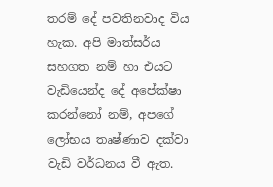තරම් දේ පවතිනවාද විය හැක. අපි මාත්සර්ය සහගත නම් හා එයට වැඩියෙන්ද දේ අපේක්ෂා කරන්නෝ නම්, අපගේ ලෝභය තෘෂ්ණාව දක්වා වැඩි වර්ධනය වී ඇත.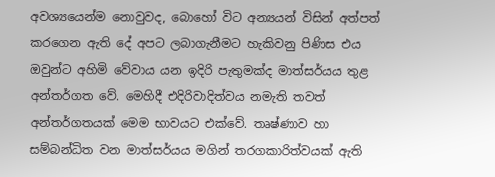අවශ්‍යයෙන්ම නොවුවද, බොහෝ විට අන්‍යයන් විසින් අත්පත් කරගෙන ඇති දේ අපට ලබාගැනීමට හැකිවනු පිණිස එය ඔවුන්ට අහිමි වේවාය යන ඉදිරි පැතුමක්ද මාත්සර්යය තුළ අන්තර්ගත වේ. මෙහිදී එදිරිවාදිත්වය නමැති තවත් අන්තර්ගතයක් මෙම භාවයට එක්වේ. තෘෂ්ණාව හා සම්බන්ධිත වන මාත්සර්යය මගින් තරගකාරිත්වයක් ඇති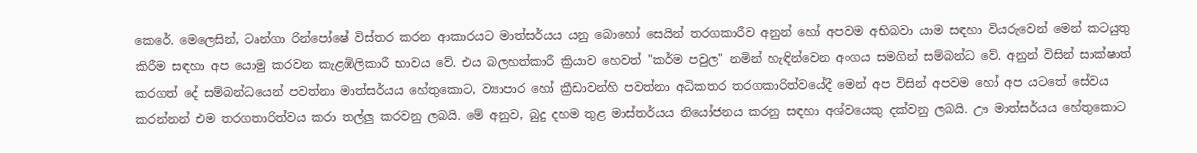කෙරේ. මෙලෙසින්, ටෘන්ගා රින්පෝෂේ විස්තර කරන ආකාරයට මාත්සර්යය යනු බොහෝ සෙයින් තරගකාරීව අනුන් හෝ අපවම අභිබවා යාම සඳහා වියරුවෙන් මෙන් කටයුතු කිරීම සඳහා අප යොමු කරවන කැළඹිලිකාරී භාවය වේ. එය බලහත්කාරී ක්‍රියාව හෙවත් "කර්ම පවුල" නමින් හැඳින්වෙන අංගය සමගින් සම්බන්ධ වේ. අනුන් විසින් සාක්ෂාත් කරගත් දේ සම්බන්ධයෙන් පවත්නා මාත්සර්යය හේතුකොට, ව්‍යාපාර හෝ ක්‍රීඩාවන්හි පවත්නා අධිකතර තරගකාරිත්වයේදී මෙන් අප විසින් අපවම හෝ අප යටතේ සේවය කරන්නන් එම තරගතාරිත්වය කරා තල්ලු කරවනු ලබයි. මේ අනුව, බුදු දහම තුළ මාස්තර්යය නියෝජනය කරනු සඳහා අශ්වයෙකු දක්වනු ලබයි. ඌ මාත්සර්යය හේතුකොට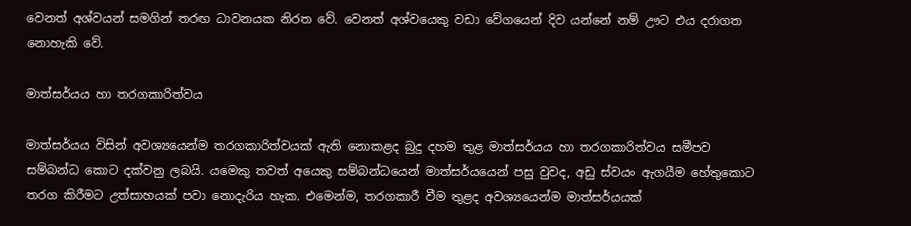වෙනත් අශ්වයන් සමගින් තරඟ ධාවනයක නිරත වේ. වෙනත් අශ්වයෙකු වඩා වේගයෙන් දිව යන්නේ නම් ඌට එය දරාගත නොහැකි වේ.

මාත්සර්යය හා තරගකාරිත්වය

මාත්සර්යය විසින් අවශ්‍යයෙන්ම තරගකාරිත්වයක් ඇති නොකළද බුදු දහම තුළ මාත්සර්යය හා තරගකාරිත්වය සමීපව සම්බන්ධ කොට දක්වනු ලබයි. යමෙකු තවත් අයෙකු සම්බන්ධයෙන් මාත්සර්යයෙන් පසු වුවද, අඩු ස්වයං ඇගයීම හේතුකොට තරග කිරීමට උත්සාහයක් පවා නොදැරිය හැක. එමෙන්ම, තරගකාරී වීම තුළද අවශ්‍යයෙන්ම මාත්සර්යයක්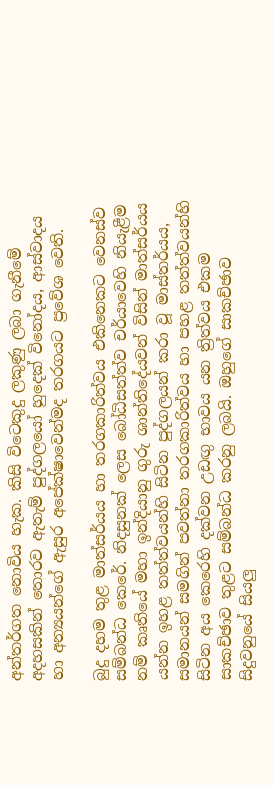අන්තර්ගත නොවිය හැක. කිසි විටෙකුදු ලකුණු ලබා ගැනීමේ අදහසකින් තොරව ඇතැම් පුද්ගලයෝ හුදෙක් විනෝදය, ආස්වාදය හා අන්‍යයන්ගේ ඇසුර අපේක්ෂාවෙන්මද තරගයට ප්‍රවේශ වෙති.

බුදු දහම තුළ මාත්සර්යය හා තරගකාරිත්වය එකිනෙකට වෙනස්ව සම්බන්ධ කෙරේ. නිදසුනක් ලෙස බෝධිසත්ත්ව චර්යාවෙහි නියැළීම නම් කෘතියේ මහා ඉන්දියානු ගුරු ශාන්තිදේයවන් විසින් මාත්සර්යය යන්න ඉහළ තත්ත්වයන්හි සිටින පුද්ගලයන් කරා වූ මාස්තර්යය, සමානයන් සමගින් පවත්නා තරගකාරිත්වය හා පහළ තත්ත්වයන්හි සිටින අය කෙරෙහි දක්වන උඩඟු භාවය යන ත්‍රිත්වය එකම සාකච්ඡාව තුළට සම්බන්ධ කරනු ලබයි. ඔහුගේ සාකච්ඡාව සිදුවනුයේ සියලු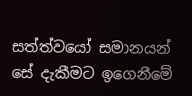සත්ත්වයෝ සමානයන් සේ දැකීමට ඉගෙනීමේ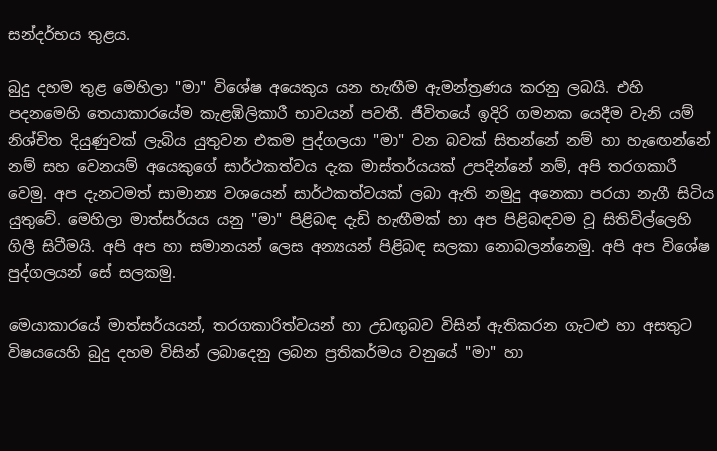සන්දර්භය තුළය.

බුදු දහම තුළ මෙහිලා "මා" විශේෂ අයෙකුය යන හැඟීම ඇමන්ත්‍රණය කරනු ලබයි. එහි පදනමෙහි තෙයාකාරයේම කැළඹිලිකාරී භාවයන් පවතී. ජීවිතයේ ඉදිරි ගමනක යෙදීම වැනි යම් නිශ්චිත දියුණුවක් ලැබිය යුතුවන එකම පුද්ගලයා "මා" වන බවක් සිතන්නේ නම් හා හැඟෙන්නේ නම් සහ වෙනයම් අයෙකුගේ සාර්ථකත්වය දැක මාස්තර්යයක් උපදින්නේ නම්, අපි තරගකාරී වෙමු. අප දැනටමත් සාමාන්‍ය වශයෙන් සාර්ථකත්වයක් ලබා ඇති නමුදු අනෙකා පරයා නැගී සිටිය යුතුවේ. මෙහිලා මාත්සර්යය යනු "මා" පිළිබඳ දැඩි හැඟීමක් හා අප පිළිබඳවම වූ සිතිවිල්ලෙහි ගිලී සිටීමයි. අපි අප හා සමානයන් ලෙස අන්‍යයන් පිළිබඳ සලකා නොබලන්නෙමු. අපි අප විශේෂ පුද්ගලයන් සේ සලකමු.

මෙයාකාරයේ මාත්සර්යයන්, තරගකාරිත්වයන් හා උඩඟුබව විසින් ඇතිකරන ගැටළු හා අසතුට විෂයයෙහි බුදු දහම විසින් ලබාදෙනු ලබන ප්‍රතිකර්මය වනුයේ "මා" හා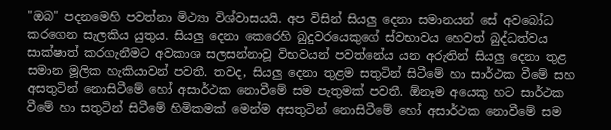"ඔබ" පදනමෙහි පවත්නා මිථ්‍යා විශ්වාසයයි. අප විසින් සියලු දෙනා සමානයන් සේ අවබෝධ කරගෙන සැලකිය යුතුය. සියලු දෙනා කෙරෙහි බුදුවරයෙකුගේ ස්වභාවය හෙවත් බුද්ධත්වය සාක්ෂාත් කරගැනීමට අවකාශ සලසන්නාවූ විභවයන් පවත්නේය යන අරුතින් සියලු දෙනා තුළ සමාන මූලික හැකියාවන් පවතී. තවද, සියලු දෙනා තුළම සතුටින් සිටීමේ හා සාර්ථක වීමේ සහ අසතුටින් නොසිටීමේ හෝ අසාර්ථක නොවීමේ සම පැතුමක් පවතී. ඕනෑම අයෙකු හට සාර්ථක වීමේ හා සතුටින් සිටීමේ හිමිකමක් මෙන්ම අසතුටින් නොසිටීමේ හෝ අසාර්ථක නොවීමේ සම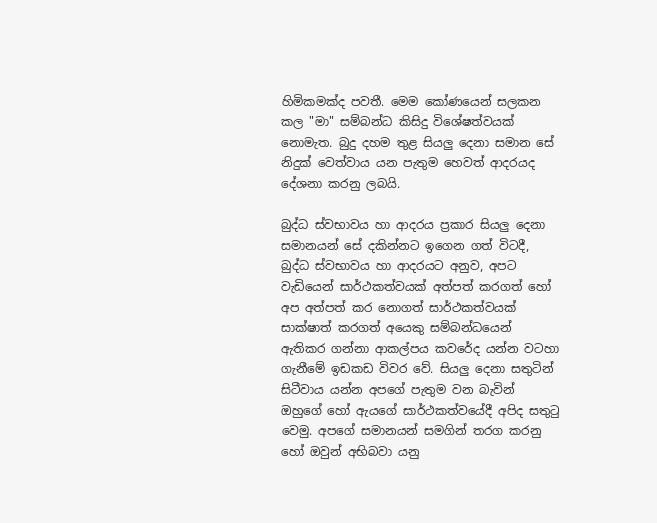හිමිකමක්ද පවතී. මෙම කෝණයෙන් සලකන කල "මා" සම්බන්ධ කිසිදු විශේෂත්වයක් නොමැත. බුදු දහම තුළ සියලු දෙනා සමාන සේ නිදුක් වෙත්වාය යන පැතුම හෙවත් ආදරයද දේශනා කරනු ලබයි.

බුද්ධ ස්වභාවය හා ආදරය ප්‍රකාර සියලු දෙනා සමානයන් සේ දකින්නට ඉගෙන ගත් විටදී, බුද්ධ ස්වභාවය හා ආදරයට අනුව, අපට වැඩියෙන් සාර්ථකත්වයක් අත්පත් කරගත් හෝ අප අත්පත් කර නොගත් සාර්ථකත්වයක් සාක්ෂාත් කරගත් අයෙකු සම්බන්ධයෙන් ඇතිකර ගන්නා ආකල්පය කවරේද යන්න වටහා ගැනීමේ ඉඩකඩ විවර වේ. සියලු දෙනා සතුටින් සිටීවාය යන්න අපගේ පැතුම වන බැවින් ඔහුගේ හෝ ඇයගේ සාර්ථකත්වයේදී අපිද සතුටු වෙමු. අපගේ සමානයන් සමගින් තරග කරනු හෝ ඔවුන් අභිබවා යනු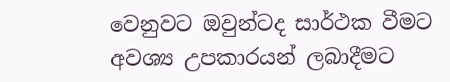වෙනුවට ඔවුන්ටද සාර්ථක වීමට අවශ්‍ය උපකාරයන් ලබාදීමට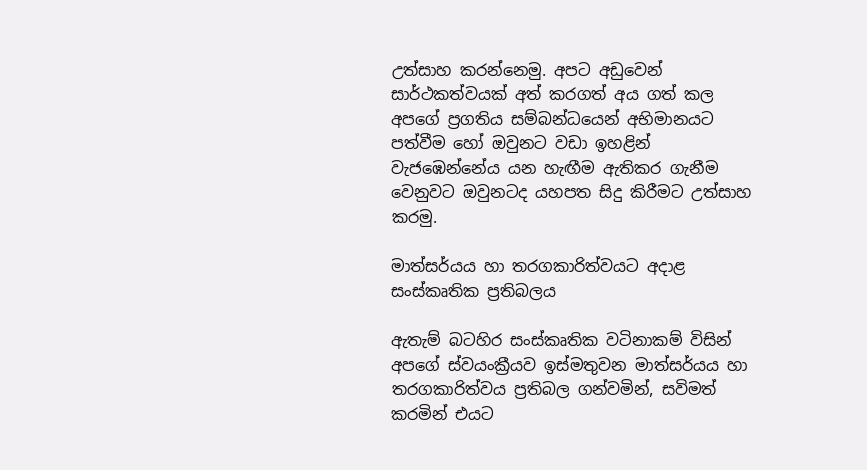උත්සාහ කරන්නෙමු. අපට අඩුවෙන් සාර්ථකත්වයක් අත් කරගත් අය ගත් කල අපගේ ප්‍රගතිය සම්බන්ධයෙන් අභිමානයට පත්වීම හෝ ඔවුනට වඩා ඉහළින් වැජඹෙන්නේය යන හැඟීම ඇතිකර ගැනීම වෙනුවට ඔවුනටද යහපත සිදු කිරීමට උත්සාහ කරමු.

මාත්සර්යය හා තරගකාරිත්වයට අදාළ සංස්කෘතික ප්‍රතිබලය

ඇතැම් බටහිර සංස්කෘතික වටිනාකම් විසින් අපගේ ස්වයංක්‍රීයව ඉස්මතුවන මාත්සර්යය හා තරගකාරිත්වය ප්‍රතිබල ගන්වමින්, සවිමත් කරමින් එයට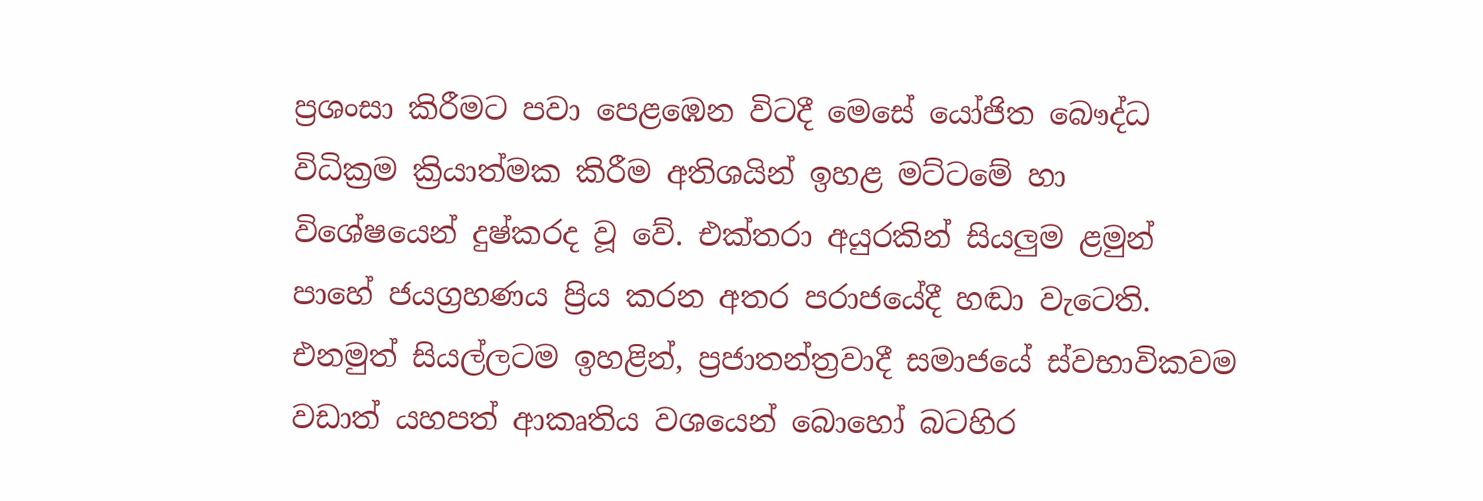ප්‍රශංසා කිරීමට පවා පෙළඹෙන විටදී මෙසේ යෝජිත බෞද්ධ විධික්‍රම ක්‍රියාත්මක කිරීම අතිශයින් ඉහළ මට්ටමේ හා විශේෂයෙන් දුෂ්කරද වූ වේ. එක්තරා අයුරකින් සියලුම ළමුන් පාහේ ජයග්‍රහණය ප්‍රිය කරන අතර පරාජයේදී හඬා වැටෙති. එනමුත් සියල්ලටම ඉහළින්, ප්‍රජාතන්ත්‍රවාදී සමාජයේ ස්වභාවිකවම වඩාත් යහපත් ආකෘතිය වශයෙන් බොහෝ බටහිර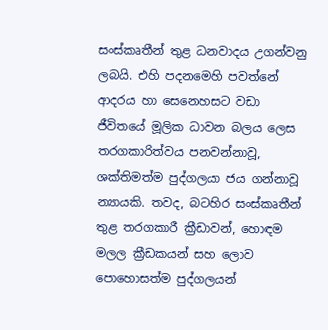සංස්කෘතීන් තුළ ධනවාදය උගන්වනු ලබයි. එහි පදනමෙහි පවත්නේ ආදරය හා සෙනෙහසට වඩා ජීවිතයේ මූලික ධාවන බලය ලෙස තරගකාරිත්වය පනවන්නාවූ, ශක්තිමත්ම පුද්ගලයා ජය ගන්නාවූ න්‍යායකි. තවද, බටහිර සංස්කෘතීන් තුළ තරගකාරී ක්‍රීඩාවන්, හොඳම මලල ක්‍රීඩකයන් සහ ලොව පොහොසත්ම පුද්ගලයන්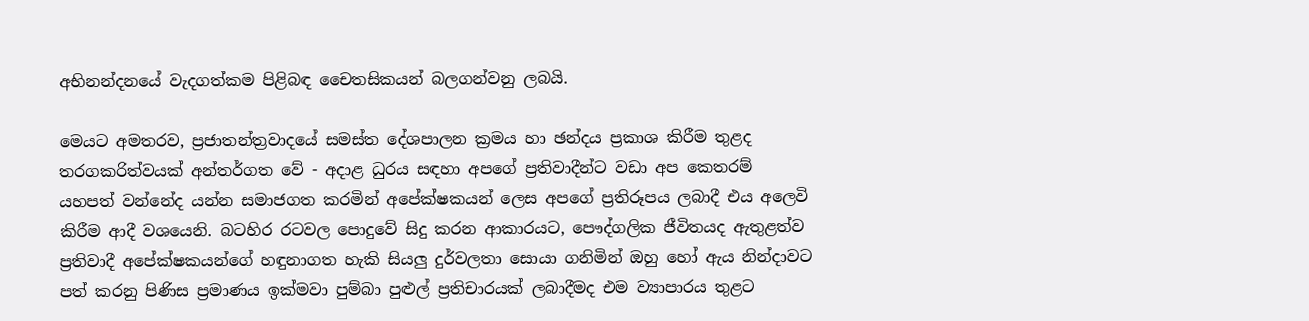අභිනන්දනයේ වැදගත්කම පිළිබඳ චෛතසිකයන් බලගන්වනු ලබයි.

මෙයට අමතරව, ප්‍රජාතන්ත්‍රවාදයේ සමස්ත දේශපාලන ක්‍රමය හා ඡන්දය ප්‍රකාශ කිරීම තුළද තරගකරිත්වයක් අන්තර්ගත වේ - අදාළ ධුරය සඳහා අපගේ ප්‍රතිවාදීන්ට වඩා අප කෙතරම් යහපත් වන්නේද යන්න සමාජගත කරමින් අපේක්ෂකයන් ලෙස අපගේ ප්‍රතිරූපය ලබාදී එය අලෙවි කිරීම ආදී වශයෙනි. බටහිර රටවල පොදුවේ සිදු කරන ආකාරයට, පෞද්ගලික ජීවිතයද ඇතුළත්ව ප්‍රතිවාදී අපේක්ෂකයන්ගේ හඳුනාගත හැකි සියලු දුර්වලතා සොයා ගනිමින් ඔහු හෝ ඇය නින්දාවට පත් කරනු පිණිස ප්‍රමාණය ඉක්මවා පුම්බා පුළුල් ප්‍රතිචාරයක් ලබාදීමද එම ව්‍යාපාරය තුළට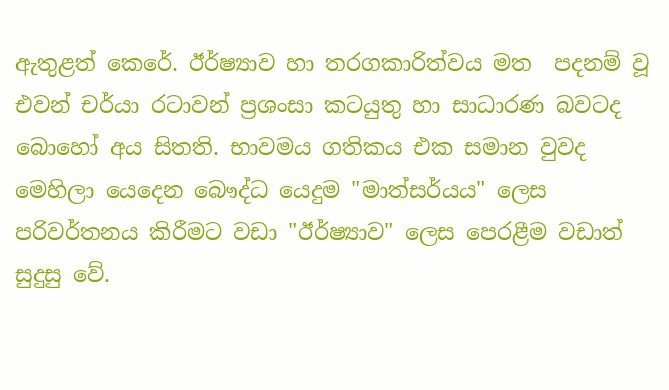ඇතුළත් කෙරේ. ඊර්ෂ්‍යාව හා තරගකාරිත්වය මත  පදනම් වූ එවන් චර්යා රටාවන් ප්‍රශංසා කටයුතු හා සාධාරණ බවටද බොහෝ අය සිතති. භාවමය ගතිකය එක සමාන වුවද මෙහිලා යෙදෙන බෞද්ධ යෙදුම "මාත්සර්යය" ලෙස පරිවර්තනය කිරීමට වඩා "ඊර්ෂ්‍යාව" ලෙස පෙරළීම වඩාත් සුදුසු වේ.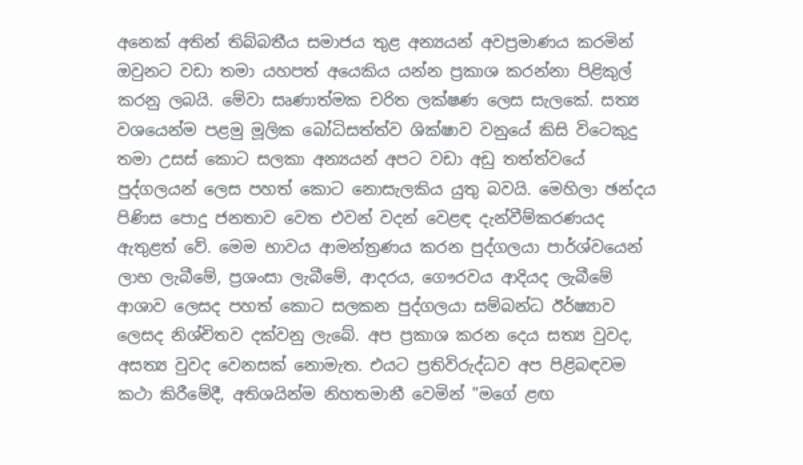අනෙක් අතින් තිබ්බතීය සමාජය තුළ අන්‍යයන් අවප්‍රමාණය කරමින් ඔවුනට වඩා තමා යහපත් අයෙකිය යන්න ප්‍රකාශ කරන්නා පිළිකුල් කරනු ලබයි. මේවා සෘණාත්මක චරිත ලක්ෂණ ලෙස සැලකේ. සත්‍ය වශයෙන්ම පළමු මූලික බෝධිසත්ත්ව ශික්ෂාව වනුයේ කිසි විටෙකුදු තමා උසස් කොට සලකා අන්‍යයන් අපට වඩා අඩු තත්ත්වයේ පුද්ගලයන් ලෙස පහත් කොට නොසැලකිය යුතු බවයි. මෙහිලා ඡන්දය පිණිස පොදු ජනතාව වෙත එවන් වදන් වෙළඳ දැන්වීම්කරණයද ඇතුළත් වේ. මෙම භාවය ආමන්ත්‍රණය කරන පුද්ගලයා පාර්ශ්වයෙන් ලාභ ලැබීමේ, ප්‍රශංසා ලැබීමේ, ආදරය, ගෞරවය ආදියද ලැබීමේ ආශාව ලෙසද පහත් කොට සලකන පුද්ගලයා සම්බන්ධ ඊර්ෂ්‍යාව ලෙසද නිශ්චිතව දක්වනු ලැබේ. අප ප්‍රකාශ කරන දෙය සත්‍ය වුවද, අසත්‍ය වුවද වෙනසක් නොමැත. එයට ප්‍රතිවිරුද්ධව අප පිළිබඳවම කථා කිරීමේදී, අතිශයින්ම නිහතමානී වෙමින් "මගේ ළඟ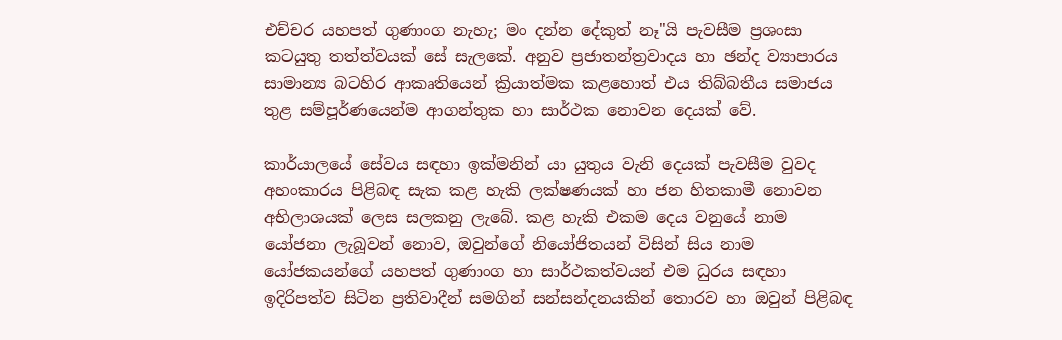එච්චර යහපත් ගුණාංග නැහැ; මං දන්න දේකුත් නෑ"යි පැවසීම ප්‍රශංසා කටයුතු තත්ත්වයක් සේ සැලකේ. අනුව ප්‍රජාතන්ත්‍රවාදය හා ඡන්ද ව්‍යාපාරය සාමාන්‍ය බටහිර ආකෘතියෙන් ක්‍රියාත්මක කළහොත් එය තිබ්බතීය සමාජය තුළ සම්පූර්ණයෙන්ම ආගන්තුක හා සාර්ථක නොවන දෙයක් වේ.

කාර්යාලයේ සේවය සඳහා ඉක්මනින් යා යුතුය වැනි දෙයක් පැවසීම වුවද අහංකාරය පිළිබඳ සැක කළ හැකි ලක්ෂණයක් හා ජන හිතකාමී නොවන අභිලාශයක් ලෙස සලකනු ලැබේ. කළ හැකි එකම දෙය වනුයේ නාම යෝජනා ලැබූවන් නොව, ඔවුන්ගේ නියෝජිතයන් විසින් සිය නාම යෝජකයන්ගේ යහපත් ගුණාංග හා සාර්ථකත්වයන් එම ධුරය සඳහා ඉදිරිපත්ව සිටින ප්‍රතිවාදීන් සමගින් සන්සන්දනයකින් තොරව හා ඔවුන් පිළිබඳ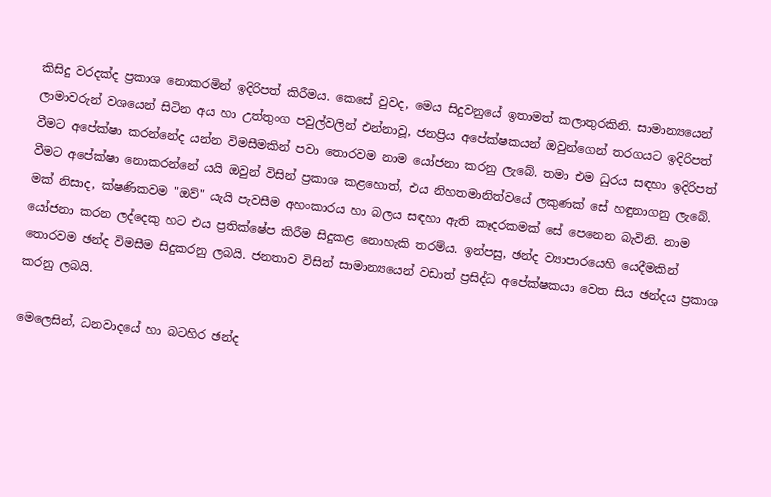කිසිදු වරදක්ද ප්‍රකාශ නොකරමින් ඉදිරිපත් කිරීමය. කෙසේ වුවද, මෙය සිදුවනුයේ ඉතාමත් කලාතුරකිනි. සාමාන්‍යයෙන් ලාමාවරුන් වශයෙන් සිටින අය හා උත්තුංග පවුල්වලින් එන්නාවූ, ජනප්‍රිය අපේක්ෂකයන් ඔවුන්ගෙන් තරගයට ඉදිරිපත් වීමට අපේක්ෂා කරන්නේද යන්න විමසීමකින් පවා තොරවම නාම යෝජනා කරනු ලැබේ. තමා එම ධුරය සඳහා ඉදිරිපත් වීමට අපේක්ෂා නොකරන්නේ යයි ඔවුන් විසින් ප්‍රකාශ කළහොත්, එය නිහතමානිත්වයේ ලකුණක් සේ හඳුනාගනු ලැබේ. මක් නිසාද, ක්ෂණිකවම "ඔව්" යැයි පැවසීම අහංකාරය හා බලය සඳහා ඇති කෑදරකමක් සේ පෙනෙන බැවිනි. නාම යෝජනා කරන ලද්දෙකු හට එය ප්‍රතික්ෂේප කිරීම සිදුකළ නොහැකි තරම්ය. ඉන්පසු, ඡන්ද ව්‍යාපාරයෙහි යෙදීමකින් තොරවම ඡන්ද විමසීම සිදුකරනු ලබයි. ජනතාව විසින් සාමාන්‍යයෙන් වඩාත් ප්‍රසිද්ධ අපේක්ෂකයා වෙත සිය ඡන්දය ප්‍රකාශ කරනු ලබයි.

මෙලෙසින්, ධනවාදයේ හා බටහිර ඡන්ද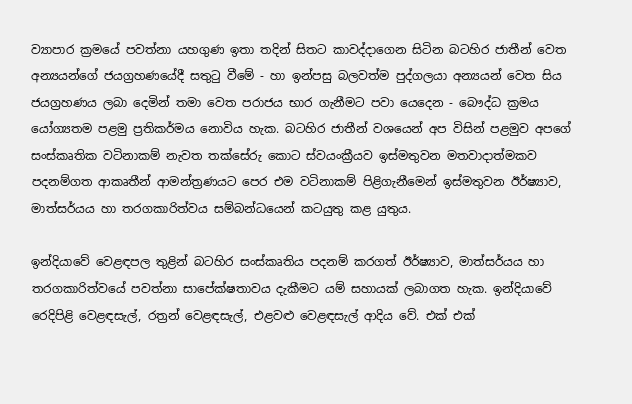ව්‍යාපාර ක්‍රමයේ පවත්නා යහගුණ ඉතා තදින් සිතට කාවද්දාගෙන සිටින බටහිර ජාතීන් වෙත අන්‍යයන්ගේ ජයග්‍රහණයේදී සතුටු වීමේ - හා ඉන්පසු බලවත්ම පුද්ගලයා අන්‍යයන් වෙත සිය ජයග්‍රහණය ලබා දෙමින් තමා වෙත පරාජය භාර ගැනීමට පවා යෙදෙන - බෞද්ධ ක්‍රමය යෝග්‍යතම පළමු ප්‍රතිකර්මය නොවිය හැක. බටහිර ජාතීන් වශයෙන් අප විසින් පළමුව අපගේ සංස්කෘතික වටිනාකම් නැවත තක්සේරු කොට ස්වයංක්‍රීයව ඉස්මතුවන මතවාදාත්මකව පදනම්ගත ආකෘතීන් ආමන්ත්‍රණයට පෙර එම වටිනාකම් පිළිගැනීමෙන් ඉස්මතුවන ඊර්ෂ්‍යාව, මාත්සර්යය හා තරගකාරිත්වය සම්බන්ධයෙන් කටයුතු කළ යුතුය.

ඉන්දියාවේ වෙළඳපල තුළින් බටහිර සංස්කෘතිය පදනම් කරගත් ඊර්ෂ්‍යාව, මාත්සර්යය හා තරගකාරිත්වයේ පවත්නා සාපේක්ෂතාවය දැකීමට යම් සහායක් ලබාගත හැක. ඉන්දියාවේ රෙදිපිළි වෙළඳසැල්, රත්‍රන් වෙළඳසැල්, එළවළු වෙළඳසැල් ආදිය වේ. එක් එක්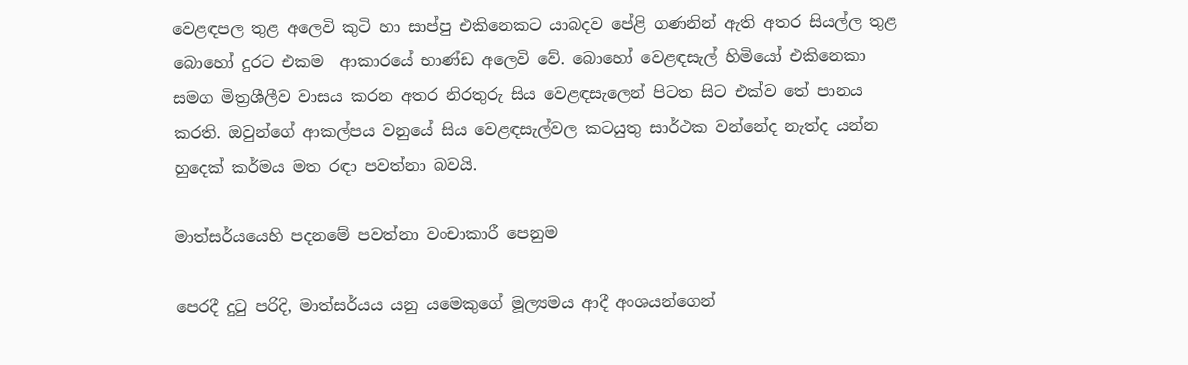වෙළඳපල තුළ අලෙවි කුටි හා සාප්පු එකිනෙකට යාබදව පේළි ගණනින් ඇති අතර සියල්ල තුළ බොහෝ දුරට එකම  ආකාරයේ භාණ්ඩ අලෙවි වේ. බොහෝ වෙළඳසැල් හිමියෝ එකිනෙකා සමග මිත්‍රශීලීව වාසය කරන අතර නිරතුරු සිය වෙළඳසැලෙන් පිටත සිට එක්ව තේ පානය කරති. ඔවුන්ගේ ආකල්පය වනුයේ සිය වෙළඳසැල්වල කටයුතු සාර්ථක වන්නේද නැත්ද යන්න හුදෙක් කර්මය මත රඳා පවත්නා බවයි.

මාත්සර්යයෙහි පදනමේ පවත්නා වංචාකාරී පෙනුම

පෙරදී දුටු පරිදි, මාත්සර්යය යනු යමෙකුගේ මූල්‍යමය ආදී අංශයන්ගෙන්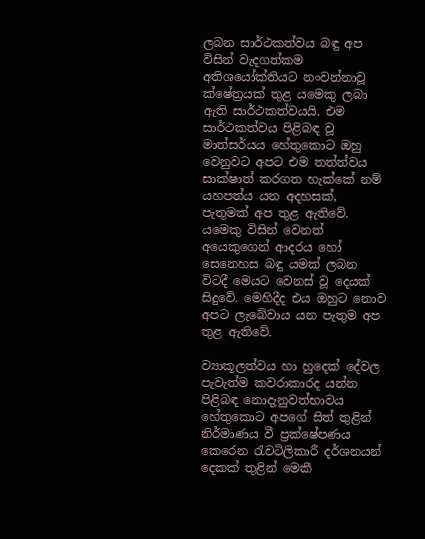ලබන සාර්ථකත්වය බඳු අප විසින් වැදගත්කම අතිශයෝක්තියට නංවන්නාවූ ක්ෂේත්‍රයක් තුළ යමෙකු ලබා ඇති සාර්ථකත්වයයි. එම සාර්ථකත්වය පිළිබඳ වූ මාත්සර්යය හේතුකොට ඔහු වෙනුවට අපට එම තත්ත්වය සාක්ෂාත් කරගත හැක්කේ නම් යහපත්ය යන අදහසක්, පැතුමක් අප තුළ ඇතිවේ. යමෙකු විසින් වෙනත් අයෙකුගෙන් ආදරය හෝ සෙනෙහස බඳු යමක් ලබන විටදී මෙයට වෙනස් වූ දෙයක් සිදුවේ. මෙහිදීද එය ඔහුට නොව අපට ලැබේවාය යන පැතුම අප තුළ ඇතිවේ.

ව්‍යාකූලත්වය හා හුදෙක් දේවල පැවැත්ම කවරාකාරද යන්න පිළිබඳ නොදැනුවත්භාවය හේතුකොට අපගේ සිත් තුළින් නිර්මාණය වී ප්‍රක්ෂේපණය කෙරෙන රැවටිලිකාරී දර්ශනයන් දෙකක් තුළින් මෙකී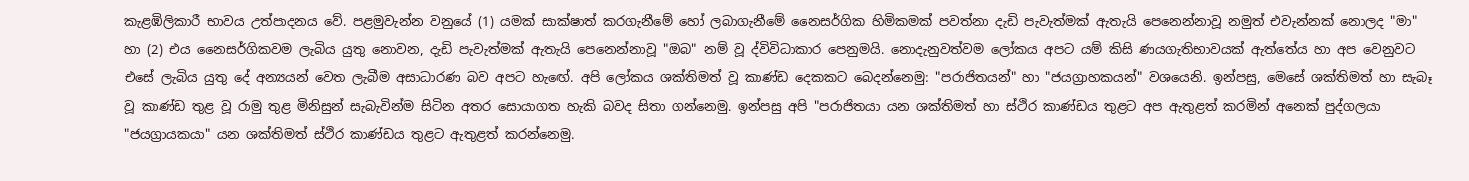කැළඹිලිකාරී භාවය උත්පාදනය වේ. පළමුවැන්න වනුයේ (1) යමක් සාක්ෂාත් කරගැනීමේ හෝ ලබාගැනීමේ නෛසර්ගික හිමිකමක් පවත්නා දැඩි පැවැත්මක් ඇතැයි පෙනෙන්නාවූ නමුත් එවැන්නක් නොලද "මා" හා (2) එය නෛසර්ගිකවම ලැබිය යුතු නොවන, දැඩි පැවැත්මක් ඇතැයි පෙනෙන්නාවූ "ඔබ" නම් වූ ද්විවිධාකාර පෙනුමයි. නොදැනුවත්වම ලෝකය අපට යම් කිසි ණයගැතිභාවයක් ඇත්තේය හා අප වෙනුවට එසේ ලැබිය යුතු දේ අන්‍යයන් වෙත ලැබීම අසාධාරණ බව අපට හැඟේ. අපි ලෝකය ශක්තිමත් වූ කාණ්ඩ දෙකකට බෙදන්නෙමු: "පරාජිතයන්" හා "ජයග්‍රාහකයන්" වශයෙනි. ඉන්පසු, මෙසේ ශක්තිමත් හා සැබෑ වූ කාණ්ඩ තුළ වූ රාමු තුළ මිනිසුන් සැබැවින්ම සිටින අතර සොයාගත හැකි බවද සිතා ගන්නෙමු. ඉන්පසු අපි "පරාජිතයා යන ශක්තිමත් හා ස්ථිර කාණ්ඩය තුළට අප ඇතුළත් කරමින් අනෙක් පුද්ගලයා "ජයග්‍රායකයා" යන ශක්තිමත් ස්ථිර කාණ්ඩය තුළට ඇතුළත් කරන්නෙමු.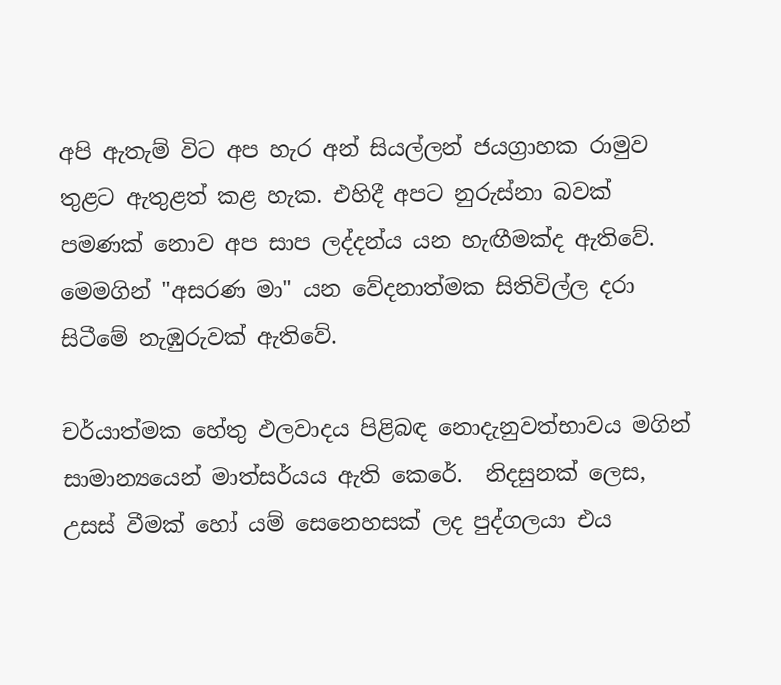අපි ඇතැම් විට අප හැර අන් සියල්ලන් ජයග්‍රාහක රාමුව තුළට ඇතුළත් කළ හැක. එහිදී අපට නුරුස්නා බවක් පමණක් නොව අප සාප ලද්දන්ය යන හැඟීමක්ද ඇතිවේ.  මෙමගින් "අසරණ මා" යන වේදනාත්මක සිතිවිල්ල දරා සිටීමේ නැඹුරුවක් ඇතිවේ.

චර්යාත්මක හේතු ඵලවාදය පිළිබඳ නොදැනුවත්භාවය මගින් සාමාන්‍යයෙන් මාත්සර්යය ඇති කෙරේ.  නිදසුනක් ලෙස, උසස් වීමක් හෝ යම් සෙනෙහසක් ලද පුද්ගලයා එය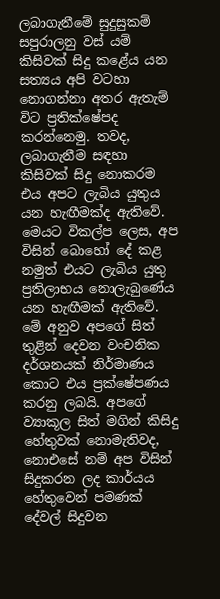ලබාගැනීමේ සුදුසුකම් සපුරාලනු වස් යම් කිසිවක් සිදු කළේය යන සත්‍යය අපි වටහා නොගන්නා අතර ඇතැම් විට ප්‍රතික්ෂේපද කරන්නෙමු. තවද, ලබාගැනීම සඳහා කිසිවක් සිදු නොකරම එය අපට ලැබිය යුතුය යන හැඟීමක්ද ඇතිවේ. මෙයට විකල්ප ලෙස, අප විසින් බොහෝ දේ කළ නමුත් එයට ලැබිය යුතු ප්‍රතිලාභය නොලැබුණේය යන හැඟීමක් ඇතිවේ. මේ අනුව අපගේ සිත් තුළින් දෙවන වංචනික දර්ශනයක් නිර්මාණය කොට එය ප්‍රක්ෂේපණය කරනු ලබයි. අපගේ ව්‍යාකූල සිත් මගින් කිසිදු හේතුවක් නොමැතිවද, නොඑසේ නම් අප විසින් සිදුකරන ලද කාර්යය හේතුවෙන් පමණක් දේවල් සිදුවන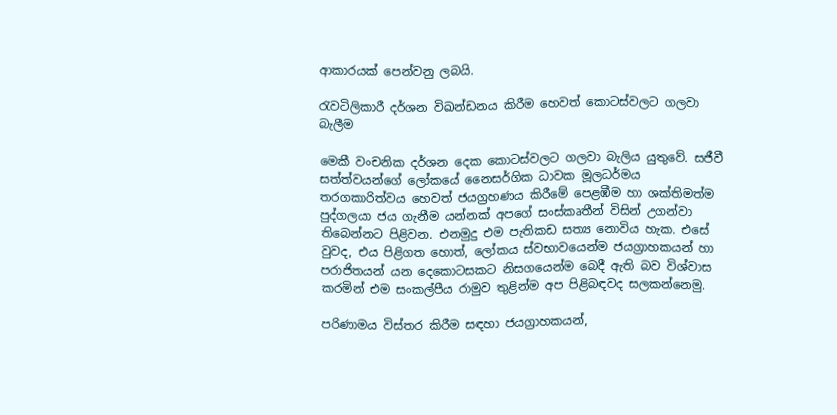ආකාරයක් පෙන්වනු ලබයි.

රැවටිලිකාරී දර්ශන විඛන්ඩනය කිරීම හෙවත් කොටස්වලට ගලවා බැලීම

මෙකී වංචනික දර්ශන දෙක කොටස්වලට ගලවා බැලිය යුතුවේ. සජීවී සත්ත්වයන්ගේ ලෝකයේ නෛසර්ගික ධාවක මූලධර්මය තරගකාරිත්වය හෙවත් ජයග්‍රහණය කිරීමේ පෙළඹීම හා ශක්තිමත්ම පුද්ගලයා ජය ගැනීම යන්නක් අපගේ සංස්කෘතීන් විසින් උගන්වා තිබෙන්නට පිළිවන. එනමුදු එම පැතිකඩ සත්‍ය නොවිය හැක. එසේ වුවද, එය පිළිගත හොත්, ලෝකය ස්වභාවයෙන්ම ජයග්‍රාහකයන් හා පරාජිතයන් යන දෙකොටසකට නිසගයෙන්ම බෙදී ඇති බව විශ්වාස කරමින් එම සංකල්පීය රාමුව තුළින්ම අප පිළිබඳවද සලකන්නෙමු.

පරිණාමය විස්තර කිරීම සඳහා ජයග්‍රාහකයන්,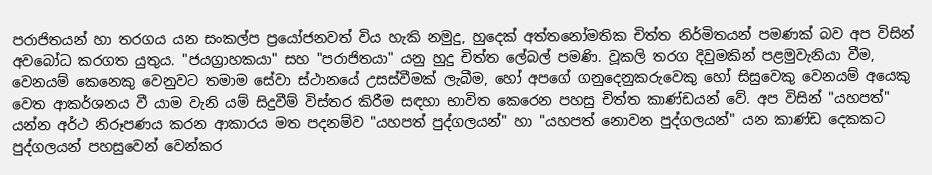පරාජිතයන් හා තරගය යන සංකල්ප ප්‍රයෝජනවත් විය හැකි නමුදු, හුදෙක් අත්තනෝමතික චිත්ත නිර්මිතයන් පමණක් බව අප විසින් අවබෝධ කරගත යුතුය. "ජයග්‍රාහකයා" සහ "පරාජිතයා" යනු හුදු චිත්ත ලේබල් පමණි. වූකලි තරග දිවුමකින් පළමුවැනියා වීම, වෙනයම් කෙනෙකු වෙනුවට තමාම සේවා ස්ථානයේ උසස්වීමක් ලැබීම, හෝ අපගේ ගනුදෙනුකරුවෙකු හෝ සිසුවෙකු වෙනයම් අයෙකු වෙත ආකර්ශනය වී යාම වැනි යම් සිදුවීම් විස්තර කිරීම සඳහා භාවිත කෙරෙන පහසු චිත්ත කාණ්ඩයන් වේ. අප විසින් "යහපත්" යන්න අර්ථ නිරූපණය කරන ආකාරය මත පදනම්ව "යහපත් පුද්ගලයන්" හා "යහපත් නොවන පුද්ගලයන්" යන කාණ්ඩ දෙකකට පුද්ගලයන් පහසුවෙන් වෙන්කර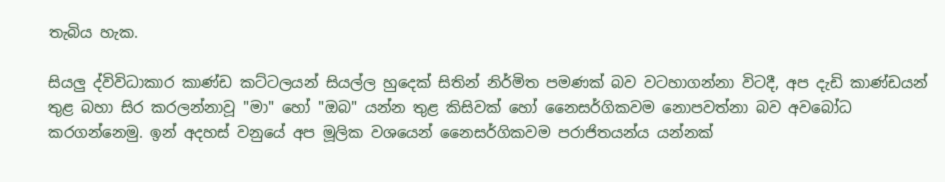තැබිය හැක.

සියලු ද්විවිධාකාර කාණ්ඩ කට්ටලයන් සියල්ල හුදෙක් සිතින් නිර්මිත පමණක් බව වටහාගන්නා විටදී, අප දැඩි කාණ්ඩයන් තුළ බහා සිර කරලන්නාවූ "මා" හෝ "ඔබ" යන්න තුළ කිසිවක් ‌හෝ නෛසර්ගිකවම නොපවත්නා බව අවබෝධ කරගන්නෙමු. ඉන් අදහස් වනුයේ අප මූලික වශයෙන් නෛසර්ගිකවම පරාජිතයන්ය යන්නක්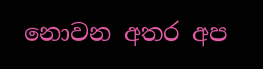නොවන අතර අප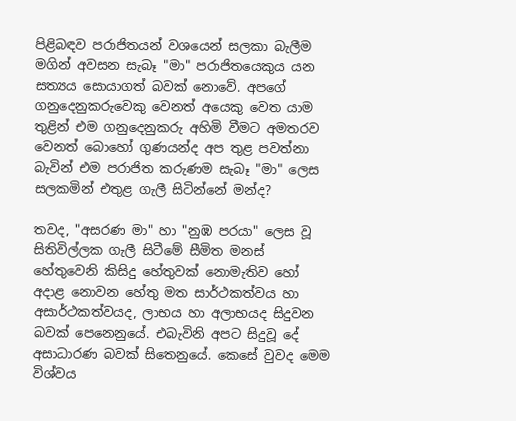පිළිබඳව පරාජිතයන් වශයෙන් සලකා බැලීම මගින් අවසන සැබෑ "මා" පරාජිතයෙකුය යන සත්‍යය සොයාගත් බවක් නොවේ. අපගේ ගනුදෙනුකරුවෙකු වෙනත් අයෙකු වෙත යාම තුළින් එම ගනුදෙනුකරු අහිමි වීමට අමතරව වෙනත් බොහෝ ගුණයන්ද අප තුළ පවත්නා බැවින් එම පරාජිත කරුණම සැබෑ "මා" ලෙස සලකමින් එතුළ ගැලී සිටින්නේ මන්ද?

තවද, "අසරණ මා" හා "නුඹ පරයා" ලෙස වූ සිතිවිල්ලක ගැලී සිටීමේ සීමිත මනස් හේතුවෙනි කිසිදු හේතුවක් නොමැතිව හෝ අදාළ නොවන හේතු මත සාර්ථකත්වය හා අසාර්ථකත්වයද, ලාභය හා අලාභයද සිදුවන බවක් පෙනෙනුයේ. එබැවිනි අපට සිදුවූ දේ අසාධාරණ බවක් සිතෙනුයේ. කෙ‌සේ වුවද මෙම විශ්වය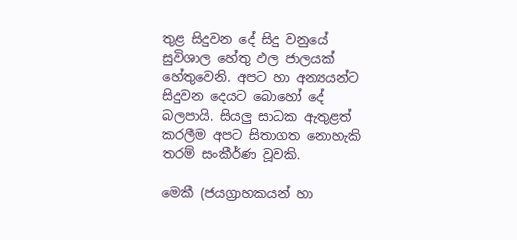තුළ සිදුවන දේ සිදු වනුයේ සුවිශාල හේතු ඵල ජාලයක් හේතුවෙනි. අපට හා අන්‍යයන්ට සිදුවන දෙයට බොහෝ දේ බලපායි. සියලු සාධක ඇතුළත් කරලීම අපට සිතාගත නොහැකි තරම් සංකීර්ණ වූවකි.

මෙකී (ජයග්‍රාහකයන් හා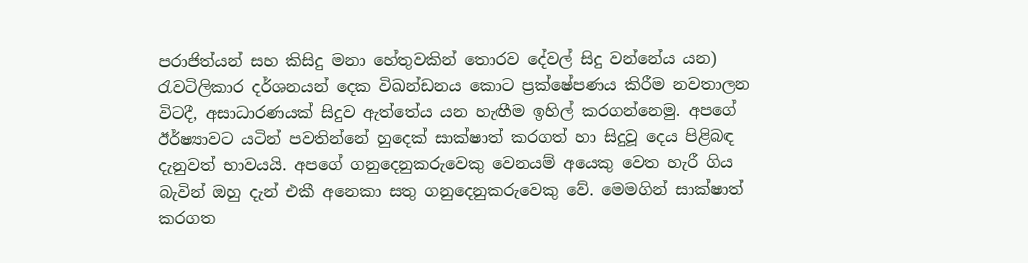පරාජිත්යන් සහ කිසිදු මනා හේතුවකින් තොරව දේවල් සිදු වන්නේය යන) රැවටිලිකාර දර්ශනයන් දෙක විඛන්ඩනය කොට ප්‍රක්ෂේපණය කිරීම නවතාලන විටදී, අසාධාරණයක් සිදුව ඇත්තේය යන හැඟීම ඉහිල් කරගන්නෙමු. අපගේ ඊර්ෂ්‍යාවට යටින් පවතින්නේ හුදෙක් සාක්ෂාත් කරගත් හා සිදුවූ දෙය පිළිබඳ දැනුවත් භාවයයි. අපගේ ගනුදෙනුකරුවෙකු වෙනයම් අයෙකු වෙත හැරී ගිය බැවින් ඔහු දැන් එකී අනෙකා සතු ගනුදෙනුකරුවෙකු වේ. මෙමගින් සාක්ෂාත් කරගත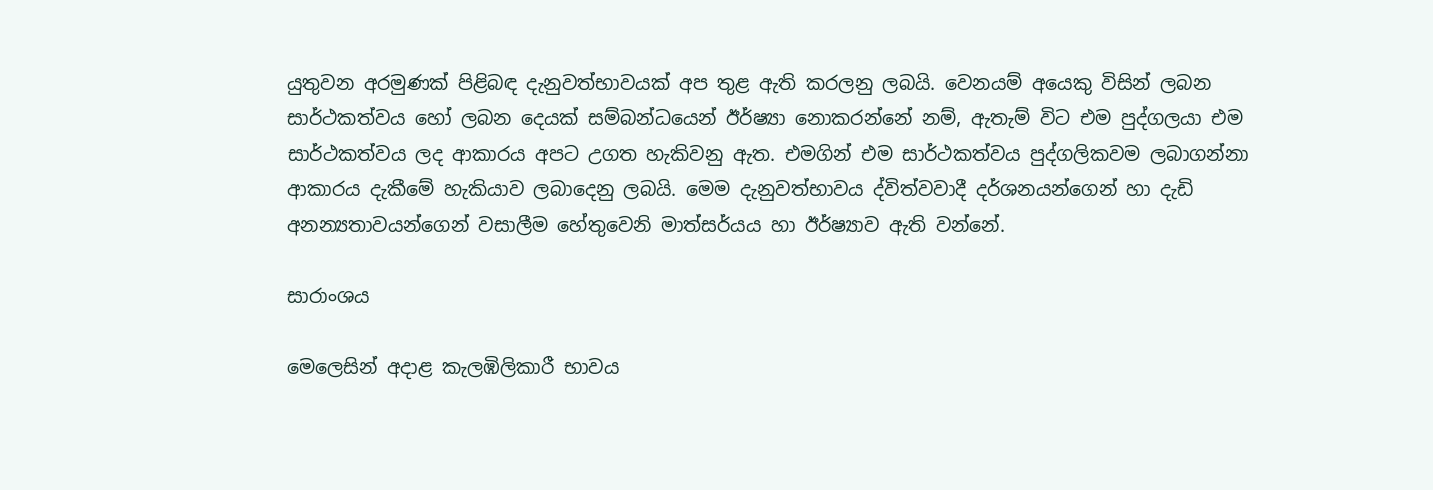යුතුවන අරමුණක් පිළිබඳ දැනුවත්භාවයක් අප තුළ ඇති කරලනු ලබයි. වෙනයම් අයෙකු විසින් ලබන සාර්ථකත්වය හෝ ලබන දෙයක් සම්බන්ධයෙන් ඊර්ෂ්‍යා නොකරන්නේ නම්, ඇතැම් විට එම පුද්ගලයා එම සාර්ථකත්වය ලද ආකාරය අපට උගත හැකිවනු ඇත. එමගින් එම සාර්ථකත්වය පුද්ගලිකවම ලබාගන්නා ආකාරය දැකීමේ හැකියාව ලබාදෙනු ලබයි. මෙම දැනුවත්භාවය ද්විත්වවාදී දර්ශනයන්ගෙන් හා දැඩි අනන්‍යතාවයන්ගෙන් වසාලීම හේතුවෙනි මාත්සර්යය හා ඊර්ෂ්‍යාව ඇති වන්නේ.

සාරාංශය

මෙලෙසින් අදාළ කැලඹිලිකාරී භාවය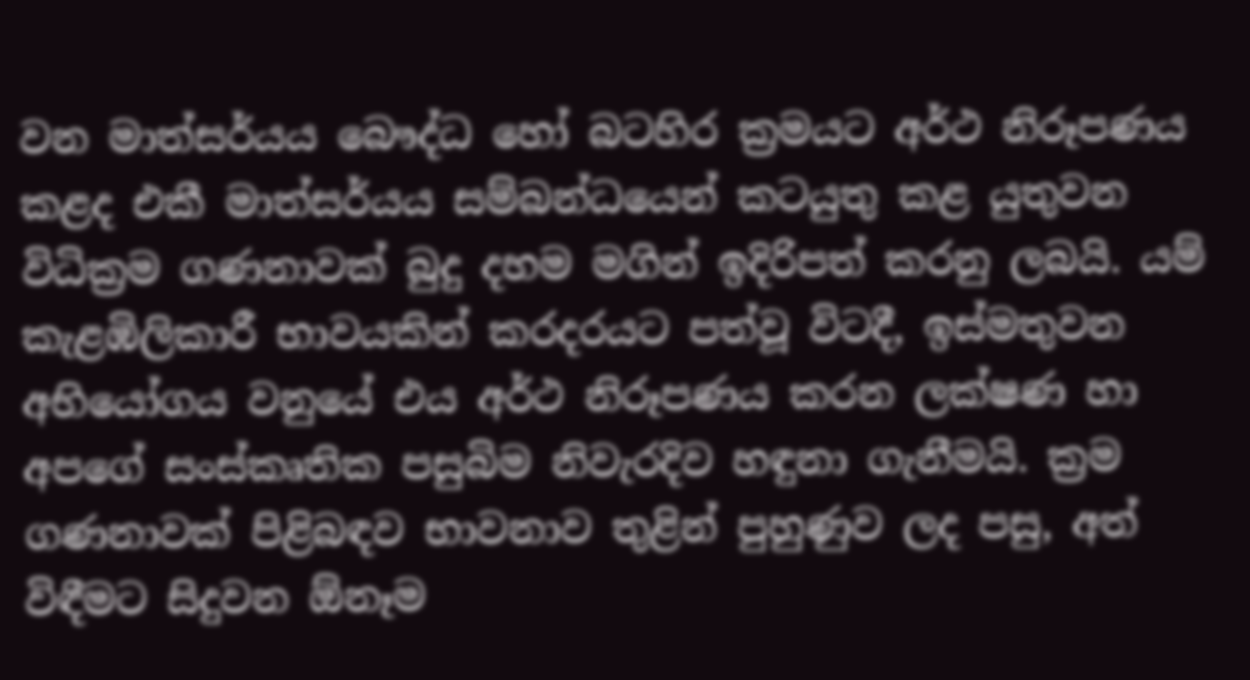වන මාත්සර්යය බෞද්ධ හෝ බටහිර ක්‍රමයට අර්ථ නිරූපණය කළද එකී මාත්සර්යය සම්බන්ධයෙන් කටයුතු කළ යුතුවන විධික්‍රම ගණනාවක් බුදු දහම මගින් ඉදිරිපත් කරනු ලබයි. යම් කැළඹිලිකාරී භාවයකින් කරදරයට පත්වූ විටදී, ඉස්මතුවන අභියෝගය වනුයේ එය අර්ථ නිරූපණය කරන ලක්ෂණ හා අපගේ සංස්කෘතික පසුබිම නිවැරදිව හඳුනා ගැනීමයි. ක්‍රම ගණනාවක් පිළිබඳව භාවනාව තුළින් පුහුණුව ලද පසු, අත් විඳීමට සිදුවන ඕනෑම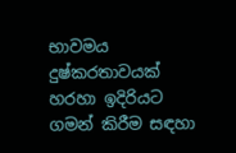භාවමය දුෂ්කරතාවයක් හරහා ඉදිරියට ගමන් කිරීම සඳහා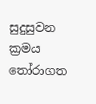සුදුසුවන ක්‍රමය තෝරාගත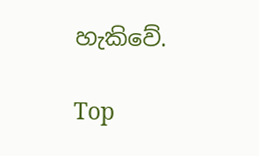හැකිවේ.

Top